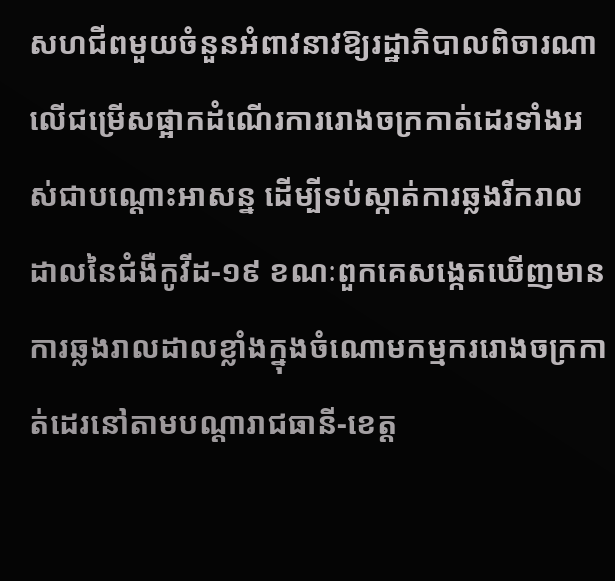សហជីពមួយចំនួនអំពាវនាវឱ្យរដ្ឋាភិបាលពិចារណាលើជម្រើសផ្អាកដំណើរការរោងចក្រកាត់ដេរទាំងអស់ជាបណ្តោះអាសន្ន ដើម្បីទប់ស្កាត់ការឆ្លងរីករាលដាលនៃជំងឺកូវីដ-១៩ ខណៈពួកគេសង្កេតឃើញមានការឆ្លងរាលដាលខ្លាំងក្នុងចំណោមកម្មកររោងចក្រកាត់ដេរនៅតាមបណ្តារាជធានី-ខេត្ត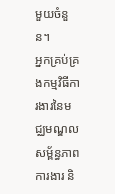មួយចំនួន។
អ្នកគ្រប់គ្រងកម្មវិធីការងារនៃមជ្ឈមណ្ឌលសម្ព័ន្ធភាពការងារ និ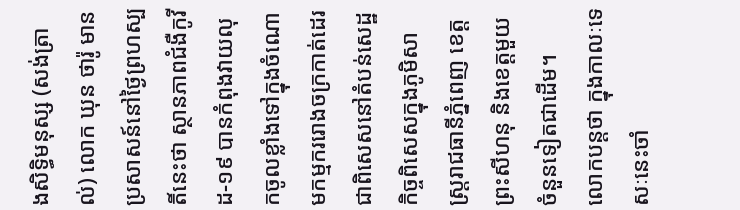ងសិទ្ធិមនុស្ស (សង់ត្រាល់) លោក ឃុន ថារ៉ូ មានប្រសាសន៍នៅថ្ងៃព្រហស្បតិ៍នេះថា ស្ថានភាពជំងឺកូវីដ-១៩ បានកំពុងវាយលុកចូលខ្លាំងទៅក្នុងចំណោមកម្មកររោងចក្រកាត់ដេរ ជាពិសេសនៅតំបន់សេដ្ឋកិច្ចពិសេសក្នុងភូមិសាស្ត្ររាជធានីភ្នំពេញ ខេត្តព្រះសីហនុ និងខេត្តមួយចំនួនទៀតជាដើម។
លោកបន្តថា ក្នុងកាលៈទេសៈនេះចាំ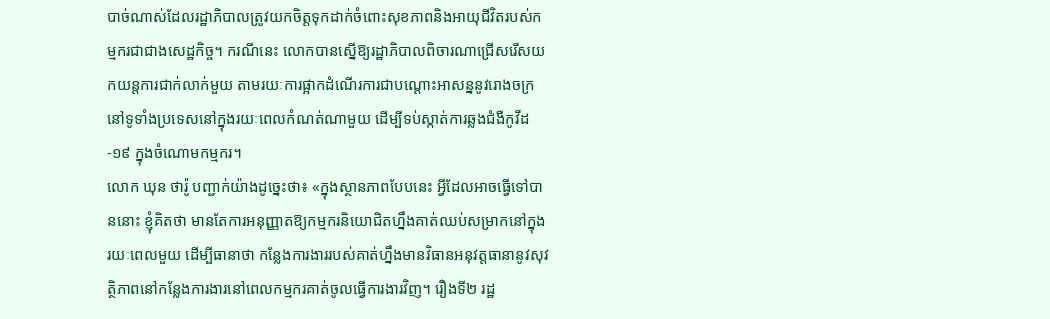បាច់ណាស់ដែលរដ្ឋាភិបាលត្រូវយកចិត្តទុកដាក់ចំពោះសុខភាពនិងអាយុជីវិតរបស់កម្មករជាជាងសេដ្ឋកិច្ច។ ករណីនេះ លោកបានស្នើឱ្យរដ្ឋាភិបាលពិចារណាជ្រើសរើសយកយន្តការជាក់លាក់មួយ តាមរយៈការផ្អាកដំណើរការជាបណ្តោះអាសន្ននូវរោងចក្រនៅទូទាំងប្រទេសនៅក្នុងរយៈពេលកំណត់ណាមួយ ដើម្បីទប់ស្កាត់ការឆ្លងជំងឺកូវីដ-១៩ ក្នុងចំណោមកម្មករ។
លោក ឃុន ថារ៉ូ បញ្ជាក់យ៉ាងដូច្នេះថា៖ «ក្នុងស្ថានភាពបែបនេះ អ្វីដែលអាចធ្វើទៅបាននោះ ខ្ញុំគិតថា មានតែការអនុញ្ញាតឱ្យកម្មករនិយោជិតហ្នឹងគាត់ឈប់សម្រាកនៅក្នុងរយៈពេលមួយ ដើម្បីធានាថា កន្លែងការងាររបស់គាត់ហ្នឹងមានវិធានអនុវត្តធានានូវសុវត្ថិភាពនៅកន្លែងការងារនៅពេលកម្មករគាត់ចូលធ្វើការងារវិញ។ រឿងទី២ រដ្ឋ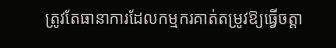ត្រូវតែធានាការដែលកម្មករគាត់តម្រូវឱ្យធ្វើចត្តា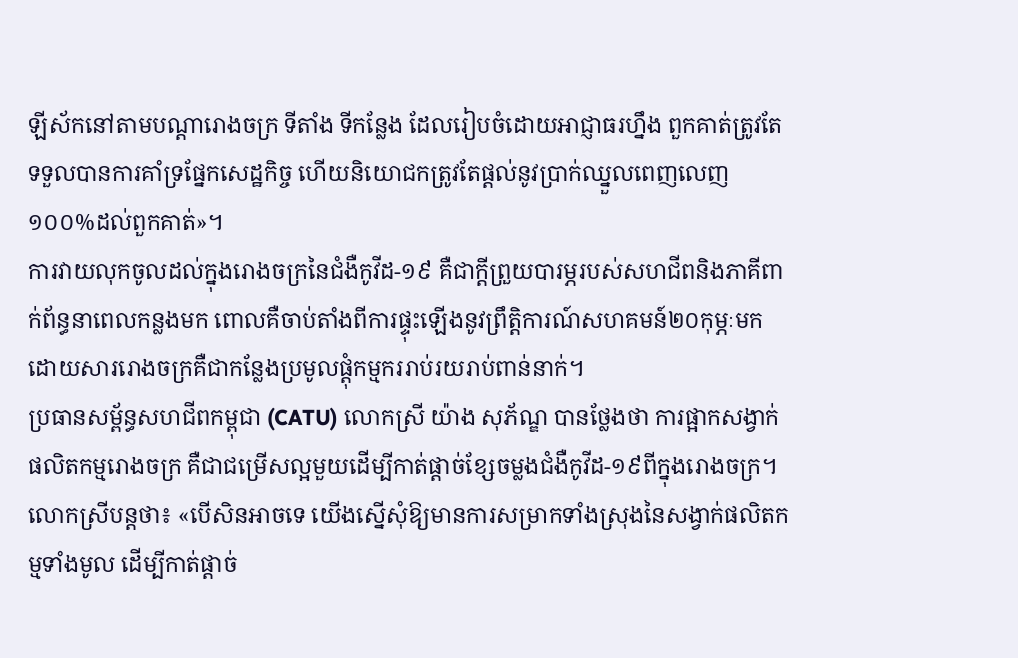ឡីស័កនៅតាមបណ្តារោងចក្រ ទីតាំង ទីកន្លែង ដែលរៀបចំដោយអាជ្ញាធរហ្នឹង ពួកគាត់ត្រូវតែទទួលបានការគាំទ្រផ្នែកសេដ្ឋកិច្ច ហើយនិយោជកត្រូវតែផ្តល់នូវប្រាក់ឈ្នួលពេញលេញ១០០%ដល់ពួកគាត់»។
ការវាយលុកចូលដល់ក្នុងរោងចក្រនៃជំងឺកូវីដ-១៩ គឺជាក្តីព្រួយបារម្ភរបស់សហជីពនិងភាគីពាក់ព័ន្ធនាពេលកន្លងមក ពោលគឺចាប់តាំងពីការផ្ទុះឡើងនូវព្រឹត្តិការណ៍សហគមន៍២០កុម្ភៈមក ដោយសាររោងចក្រគឺជាកន្លែងប្រមូលផ្តុំកម្មកររាប់រយរាប់ពាន់នាក់។
ប្រធានសម្ព័ន្ធសហជីពកម្ពុជា (CATU) លោកស្រី យ៉ាង សុភ័ណ្ឌ បានថ្លែងថា ការផ្អាកសង្វាក់ផលិតកម្មរោងចក្រ គឺជាជម្រើសល្អមួយដើម្បីកាត់ផ្តាច់ខ្សែចម្លងជំងឺកូវីដ-១៩ពីក្នុងរោងចក្រ។
លោកស្រីបន្តថា៖ «បើសិនអាចទេ យើងស្នើសុំឱ្យមានការសម្រាកទាំងស្រុងនៃសង្វាក់ផលិតកម្មទាំងមូល ដើម្បីកាត់ផ្តាច់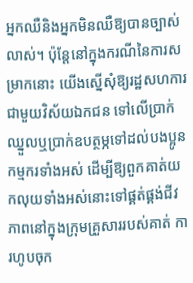អ្នកឈឺនិងអ្នកមិនឈឺឱ្យបានច្បាស់លាស់។ ប៉ុន្តែនៅក្នុងករណីនៃការសម្រាកនោះ យើងស្នើសុំឱ្យរដ្ឋសហការជាមួយវិស័យឯកជន ទៅលើប្រាក់ឈ្នួលឬប្រាក់ឧបត្ថម្ភទៅដល់បងប្អូនកម្មករទាំងអស់ ដើម្បីឱ្យពួកគាត់យកលុយទាំងអស់នោះទៅផ្គត់ផ្គង់ជីវភាពនៅក្នុងក្រុមគ្រួសាររបស់គាត់ ការហូបចុក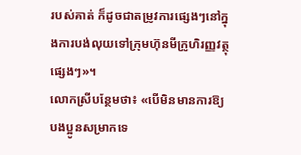របស់គាត់ ក៏ដូចជាតម្រូវការផ្សេងៗនៅក្នុងការបង់លុយទៅក្រុមហ៊ុនមីក្រូហិរញ្ញវត្ថុផ្សេងៗ»។
លោកស្រីបន្ថែមថា៖ «បើមិនមានការឱ្យបងប្អូនសម្រាកទេ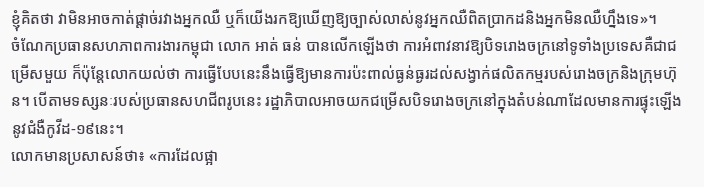ខ្ញុំគិតថា វាមិនអាចកាត់ផ្តាច់រវាងអ្នកឈឺ ឬក៏យើងរកឱ្យឃើញឱ្យច្បាស់លាស់នូវអ្នកឈឺពិតប្រាកដនិងអ្នកមិនឈឺហ្នឹងទេ»។
ចំណែកប្រធានសហភាពការងារកម្ពុជា លោក អាត់ ធន់ បានលើកឡើងថា ការអំពាវនាវឱ្យបិទរោងចក្រនៅទូទាំងប្រទេសគឺជាជម្រើសមួយ ក៏ប៉ុន្តែលោកយល់ថា ការធ្វើបែបនេះនឹងធ្វើឱ្យមានការប៉ះពាល់ធ្ងន់ធ្ងរដល់សង្វាក់ផលិតកម្មរបស់រោងចក្រនិងក្រុមហ៊ុន។ បើតាមទស្សនៈរបស់ប្រធានសហជីពរូបនេះ រដ្ឋាភិបាលអាចយកជម្រើសបិទរោងចក្រនៅក្នុងតំបន់ណាដែលមានការផ្ទុះឡើងនូវជំងឺកូវីដ-១៩នេះ។
លោកមានប្រសាសន៍ថា៖ «ការដែលផ្អា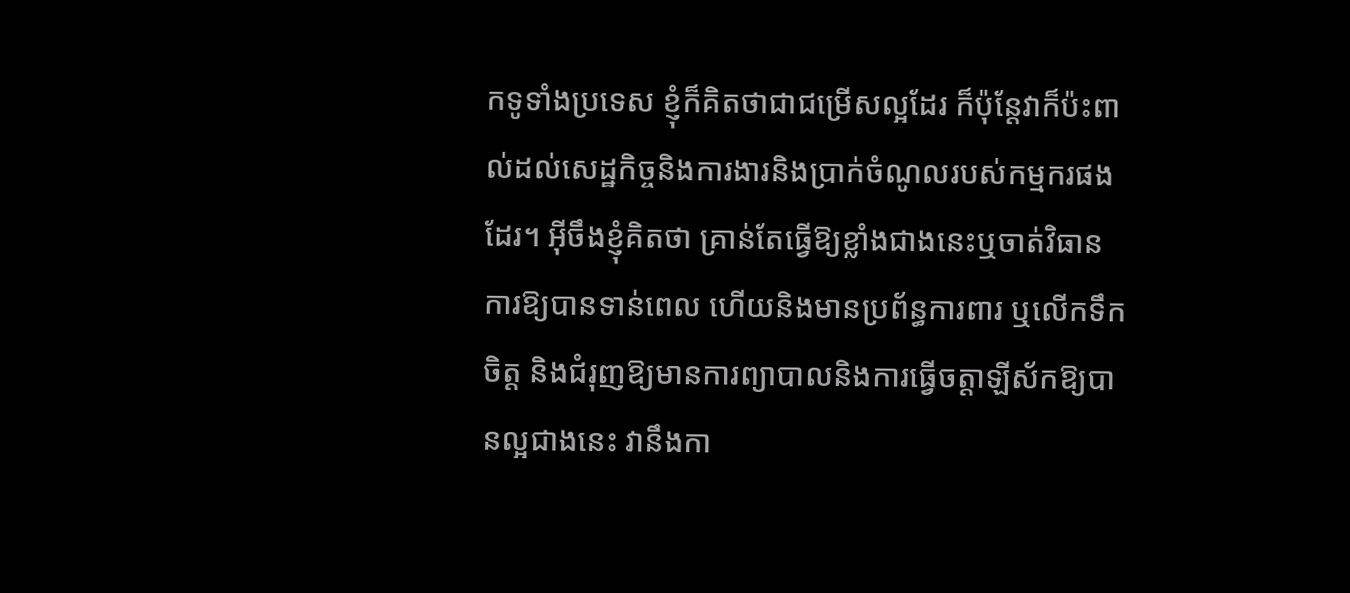កទូទាំងប្រទេស ខ្ញុំក៏គិតថាជាជម្រើសល្អដែរ ក៏ប៉ុន្តែវាក៏ប៉ះពាល់ដល់សេដ្ឋកិច្ចនិងការងារនិងប្រាក់ចំណូលរបស់កម្មករផងដែរ។ អ៊ីចឹងខ្ញុំគិតថា គ្រាន់តែធ្វើឱ្យខ្លាំងជាងនេះឬចាត់វិធានការឱ្យបានទាន់ពេល ហើយនិងមានប្រព័ន្ធការពារ ឬលើកទឹកចិត្ត និងជំរុញឱ្យមានការព្យាបាលនិងការធ្វើចត្តាឡីស័កឱ្យបានល្អជាងនេះ វានឹងកា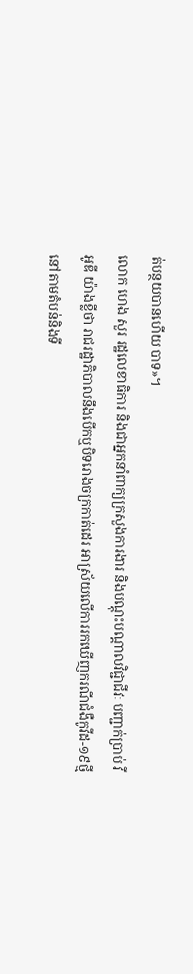ត់បន្ថយបានហើយ បាទ»។
លោក ហេង សួរ រដ្ឋលេខាធិការ និងជាអ្នកនាំពាក្យក្រសួងការងារ និងបណ្តុះបណ្តាលវិជ្ជាជីវៈ បញ្ជាក់ប្រាប់ វីអូឌី យ៉ាងខ្លីថា រាជរដ្ឋាភិបាលនឹងបើកឬបិទរោងចក្រកាត់ដេរ អាស្រ័យលើការរកឃើញករណីជំងឺកូវីដ-១៩ថ្មីនៅតាមតំបន់និងទី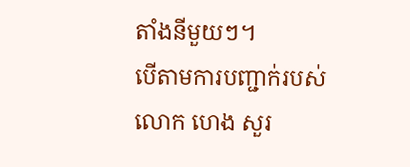តាំងនីមួយៗ។
បើតាមការបញ្ជាក់របស់លោក ហេង សួរ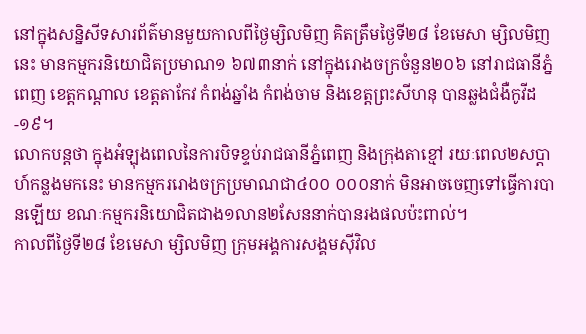នៅក្នុងសន្និសីទសារព័ត៌មានមួយកាលពីថ្ងៃម្សិលមិញ គិតត្រឹមថ្ងៃទី២៨ ខែមេសា ម្សិលមិញនេះ មានកម្មករនិយោជិតប្រមាណ១ ៦៧៣នាក់ នៅក្នុងរោងចក្រចំនួន២០៦ នៅរាជធានីភ្នំពេញ ខេត្តកណ្តាល ខេត្តតាកែវ កំពង់ឆ្នាំង កំពង់ចាម និងខេត្តព្រះសីហនុ បានឆ្លងជំងឺកូវីដ-១៩។
លោកបន្តថា ក្នុងអំឡុងពេលនៃការបិទខ្ទប់រាជធានីភ្នំពេញ និងក្រុងតាខ្មៅ រយៈពេល២សប្តាហ៍កន្លងមកនេះ មានកម្មកររោងចក្រប្រមាណជា៤០០ ០០០នាក់ មិនអាចចេញទៅធ្វើការបានឡើយ ខណៈកម្មករនិយោជិតជាង១លាន២សែននាក់បានរងផលប៉ះពាល់។
កាលពីថ្ងៃទី២៨ ខែមេសា ម្សិលមិញ ក្រុមអង្គការសង្គមស៊ីវិល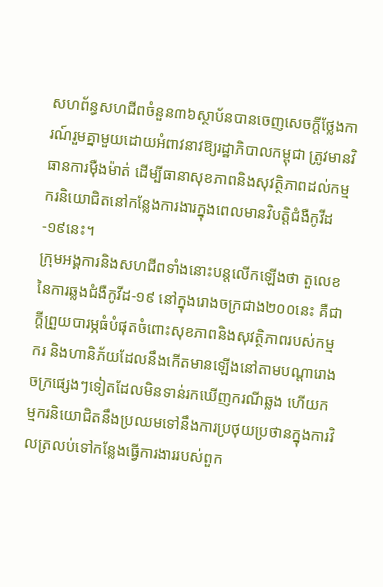សហព័ន្ធសហជីពចំនួន៣៦ស្ថាប័នបានចេញសេចក្តីថ្លែងការណ៍រួមគ្នាមួយដោយអំពាវនាវឱ្យរដ្ឋាភិបាលកម្ពុជា ត្រូវមានវិធានការម៉ឺងម៉ាត់ ដើម្បីធានាសុខភាពនិងសុវត្ថិភាពដល់កម្មករនិយោជិតនៅកន្លែងការងារក្នុងពេលមានវិបត្តិជំងឺកូវីដ-១៩នេះ។
ក្រុមអង្គការនិងសហជីពទាំងនោះបន្តលើកឡើងថា តួលេខនៃការឆ្លងជំងឺកូវីដ-១៩ នៅក្នុងរោងចក្រជាង២០០នេះ គឺជាក្តីព្រួយបារម្ភធំបំផុតចំពោះសុខភាពនិងសុវត្ថិភាពរបស់កម្មករ និងហានិភ័យដែលនឹងកើតមានឡើងនៅតាមបណ្តារោងចក្រផ្សេងៗទៀតដែលមិនទាន់រកឃើញករណីឆ្លង ហើយកម្មករនិយោជិតនឹងប្រឈមទៅនឹងការប្រថុយប្រថានក្នុងការវិលត្រលប់ទៅកន្លែងធ្វើការងាររបស់ពួក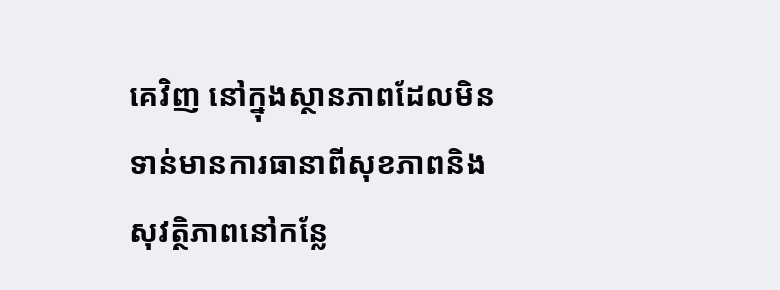គេវិញ នៅក្នុងស្ថានភាពដែលមិនទាន់មានការធានាពីសុខភាពនិងសុវត្ថិភាពនៅកន្លែ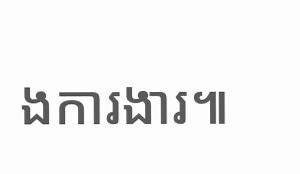ងការងារ៕